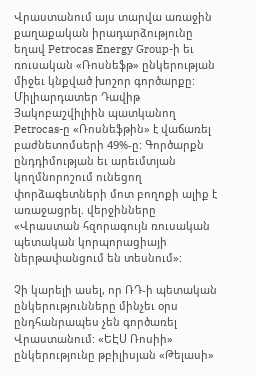Վրաստանում այս տարվա առաջին քաղաքական իրադարձությունը եղավ Petrocas Energy Group-ի եւ ռուսական «Ռոսնեֆթ» ընկերության միջեւ կնքված խոշոր գործարքը: Միլիարդատեր Դավիթ Յակոբաշվիլիին պատկանող Petrocas-ը «Ռոսնեֆթին» է վաճառել բաժնետոմսերի 49%-ը: Գործարքն ընդդիմության եւ արեւմտյան կողմնորոշում ունեցող փորձագետների մոտ բողոքի ալիք է առաջացրել. վերջինները «Վրաստան հզորագույն ռուսական պետական կորպորացիայի ներթափանցում են տեսնում»:

Չի կարելի ասել, որ ՌԴ-ի պետական ընկերությունները մինչեւ օրս ընդհանրապես չեն գործառել Վրաստանում: «ԵԷՍ Ռոսիի» ընկերությունը թբիլիսյան «Թելասի»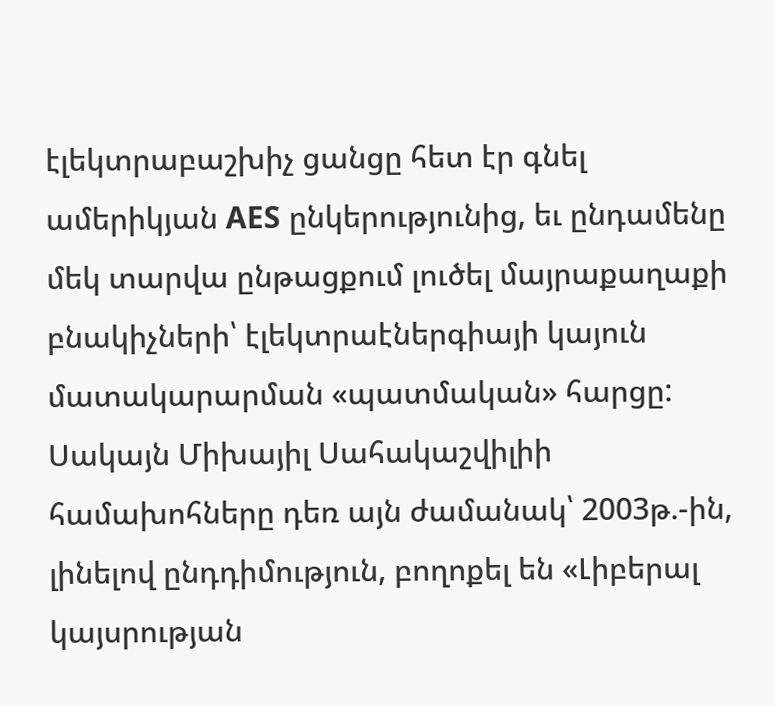էլեկտրաբաշխիչ ցանցը հետ էր գնել ամերիկյան AES ընկերությունից, եւ ընդամենը մեկ տարվա ընթացքում լուծել մայրաքաղաքի բնակիչների՝ էլեկտրաէներգիայի կայուն մատակարարման «պատմական» հարցը: Սակայն Միխայիլ Սահակաշվիլիի համախոհները դեռ այն ժամանակ՝ 2003թ.-ին, լինելով ընդդիմություն, բողոքել են «Լիբերալ կայսրության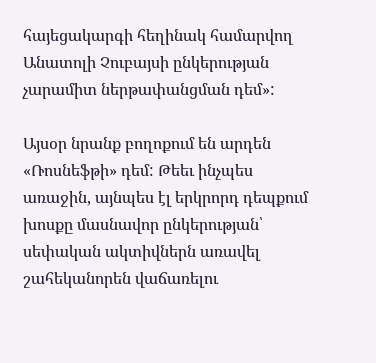հայեցակարգի հեղինակ համարվող Անատոլի Չուբայսի ընկերության չարամիտ ներթափանցման դեմ»:

Այսօր նրանք բողոքում են արդեն «Ռոսնեֆթի» դեմ: Թեեւ ինչպես առաջին, այնպես էլ երկրորդ դեպքում խոսքը մասնավոր ընկերության՝ սեփական ակտիվներն առավել շահեկանորեն վաճառելու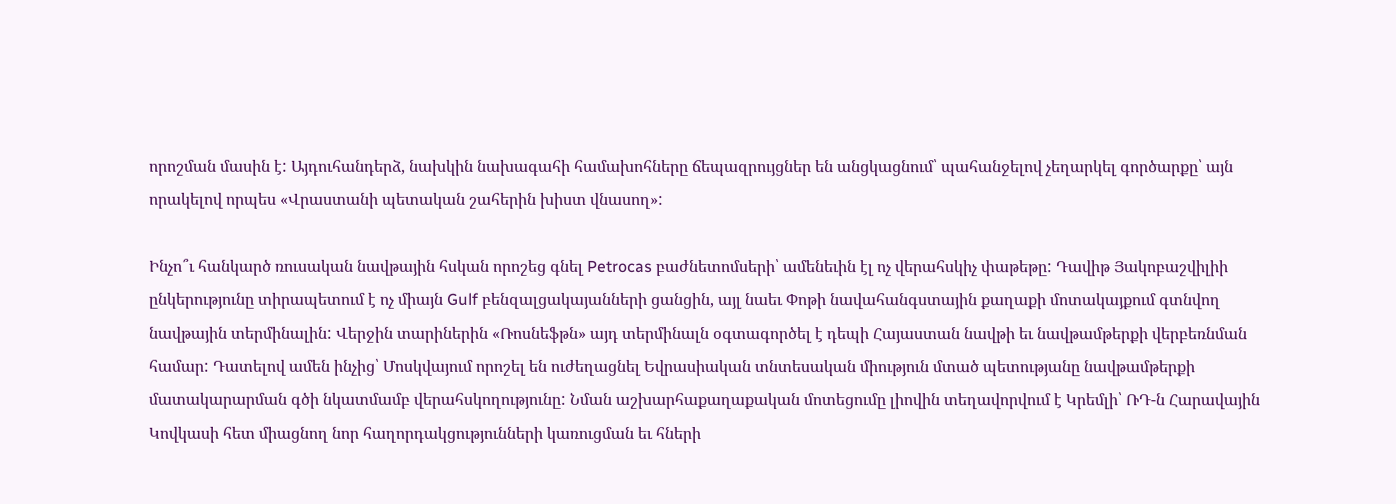որոշման մասին է: Այդուհանդերձ, նախկին նախագահի համախոհները ճեպազրույցներ են անցկացնում՝ պահանջելով չեղարկել գործարքը՝ այն որակելով որպես «Վրաստանի պետական շահերին խիստ վնասող»:

Ինչո՞ւ հանկարծ ռուսական նավթային հսկան որոշեց գնել Petrocas բաժնետոմսերի՝ ամենեւին էլ ոչ վերահսկիչ փաթեթը: Դավիթ Յակոբաշվիլիի ընկերությունը տիրապետում է ոչ միայն Gulf բենզալցակայանների ցանցին, այլ նաեւ Փոթի նավահանգստային քաղաքի մոտակայքում գտնվող նավթային տերմինալին: Վերջին տարիներին «Ռոսնեֆթն» այդ տերմինալն օգտագործել է դեպի Հայաստան նավթի եւ նավթամթերքի վերբեռնման համար: Դատելով ամեն ինչից՝ Մոսկվայում որոշել են ուժեղացնել Եվրասիական տնտեսական միություն մտած պետությանը նավթամթերքի մատակարարման գծի նկատմամբ վերահսկողությունը: Նման աշխարհաքաղաքական մոտեցումը լիովին տեղավորվում է Կրեմլի՝ ՌԴ-ն Հարավային Կովկասի հետ միացնող նոր հաղորդակցությունների կառուցման եւ հների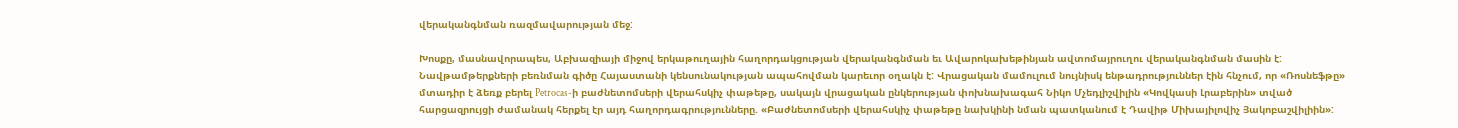վերականգնման ռազմավարության մեջ:

Խոսքը, մասնավորապես, Աբխազիայի միջով երկաթուղային հաղորդակցության վերականգնման եւ Ավարոկախեթինյան ավտոմայրուղու վերականգնման մասին է: Նավթամթերքների բեռնման գիծը Հայաստանի կենսունակության ապահովման կարեւոր օղակն է: Վրացական մամուլում նույնիսկ ենթադրություններ էին հնչում, որ «Ռոսնեֆթը» մտադիր է ձեռք բերել Petrocas-ի բաժնետոմսերի վերահսկիչ փաթեթը, սակայն վրացական ընկերության փոխնախագահ Նիկո Մչեդլիշվիլին «Կովկասի Լրաբերին» տված հարցազրույցի ժամանակ հերքել էր այդ հաղորդագրությունները. «Բաժնետոմսերի վերահսկիչ փաթեթը նախկինի նման պատկանում է Դավիթ Միխայիլովիչ Յակոբաշվիլիին»: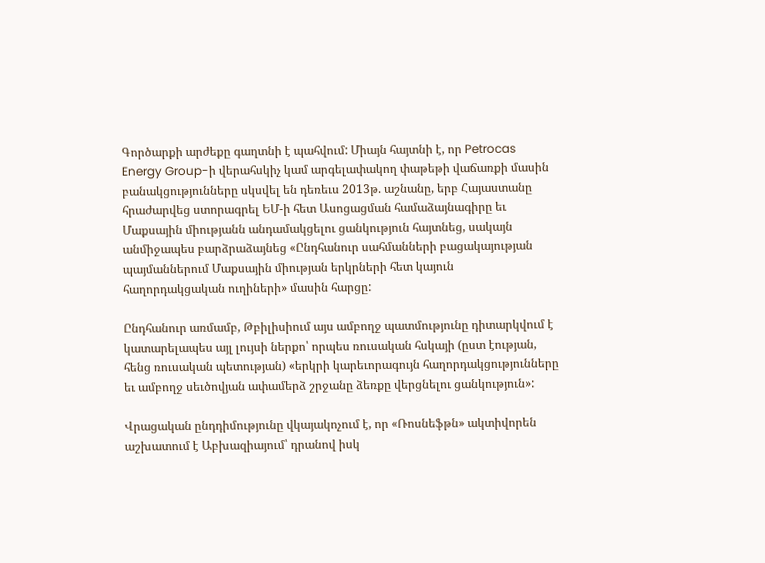Գործարքի արժեքը գաղտնի է պահվում: Միայն հայտնի է, որ Petrocas Energy Group-ի վերահսկիչ կամ արգելափակող փաթեթի վաճառքի մասին բանակցությունները սկսվել են դեռեւս 2013թ. աշնանը, երբ Հայաստանը հրաժարվեց ստորագրել ԵՄ-ի հետ Ասոցացման համաձայնագիրը եւ Մաքսային միությանն անդամակցելու ցանկություն հայտնեց, սակայն անմիջապես բարձրաձայնեց «Ընդհանուր սահմանների բացակայության պայմաններում Մաքսային միության երկրների հետ կայուն հաղորդակցական ուղիների» մասին հարցը:

Ընդհանուր առմամբ, Թբիլիսիում այս ամբողջ պատմությունը դիտարկվում է կատարելապես այլ լույսի ներքո՝ որպես ռուսական հսկայի (ըստ էության, հենց ռուսական պետության) «երկրի կարեւորագույն հաղորդակցությունները եւ ամբողջ սեւծովյան ափամերձ շրջանը ձեռքը վերցնելու ցանկություն»:

Վրացական ընդդիմությունը վկայակոչում է, որ «Ռոսնեֆթն» ակտիվորեն աշխատում է Աբխազիայում՝ դրանով իսկ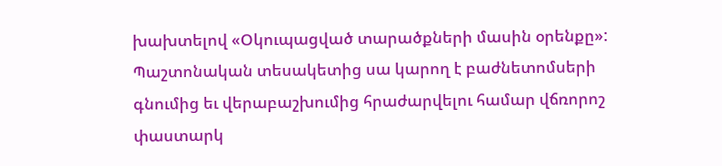խախտելով «Օկուպացված տարածքների մասին օրենքը»: Պաշտոնական տեսակետից սա կարող է բաժնետոմսերի գնումից եւ վերաբաշխումից հրաժարվելու համար վճռորոշ փաստարկ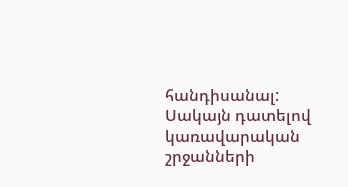հանդիսանալ: Սակայն դատելով կառավարական շրջանների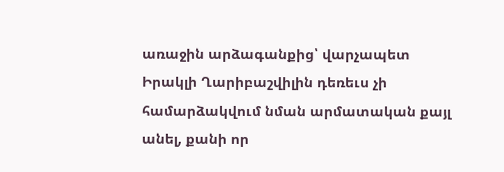առաջին արձագանքից՝ վարչապետ Իրակլի Ղարիբաշվիլին դեռեւս չի համարձակվում նման արմատական քայլ անել, քանի որ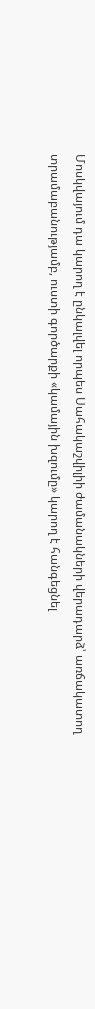Մոսկվայում դա կարող է ընկալվել որպես Սահակաշվիլիի ժամանակների վերադարձ՝ առճակատող տրամաբանությամբ, ուստի գործարքի «կամային խզումը» կարող է հանգեցնել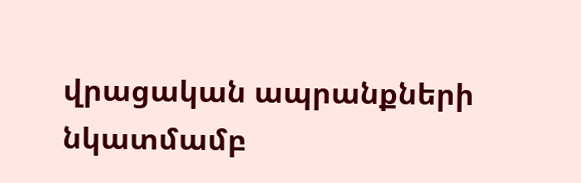վրացական ապրանքների նկատմամբ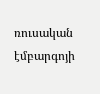ռուսական էմբարգոյի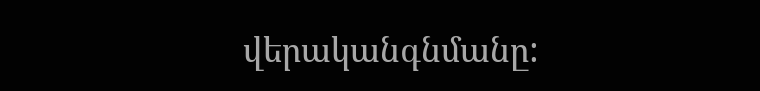վերականգնմանը: